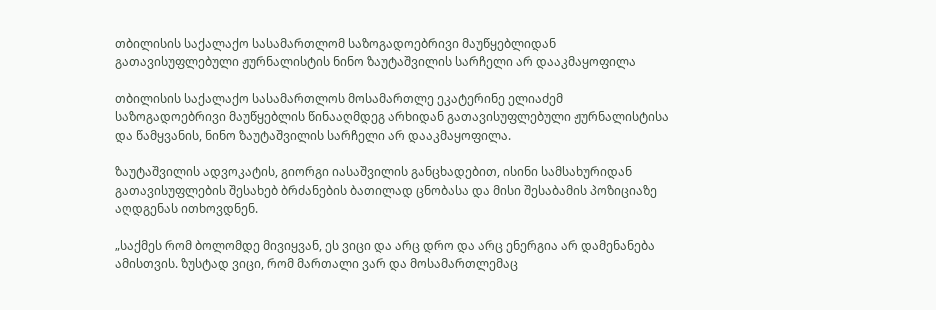თბილისის საქალაქო სასამართლომ საზოგადოებრივი მაუწყებლიდან გათავისუფლებული ჟურნალისტის ნინო ზაუტაშვილის სარჩელი არ დააკმაყოფილა

თბილისის საქალაქო სასამართლოს მოსამართლე ეკატერინე ელიაძემ საზოგადოებრივი მაუწყებლის წინააღმდეგ არხიდან გათავისუფლებული ჟურნალისტისა და წამყვანის, ნინო ზაუტაშვილის სარჩელი არ დააკმაყოფილა.

ზაუტაშვილის ადვოკატის, გიორგი იასაშვილის განცხადებით, ისინი სამსახურიდან გათავისუფლების შესახებ ბრძანების ბათილად ცნობასა და მისი შესაბამის პოზიციაზე აღდგენას ითხოვდნენ.

„საქმეს რომ ბოლომდე მივიყვან, ეს ვიცი და არც დრო და არც ენერგია არ დამენანება ამისთვის. ზუსტად ვიცი, რომ მართალი ვარ და მოსამართლემაც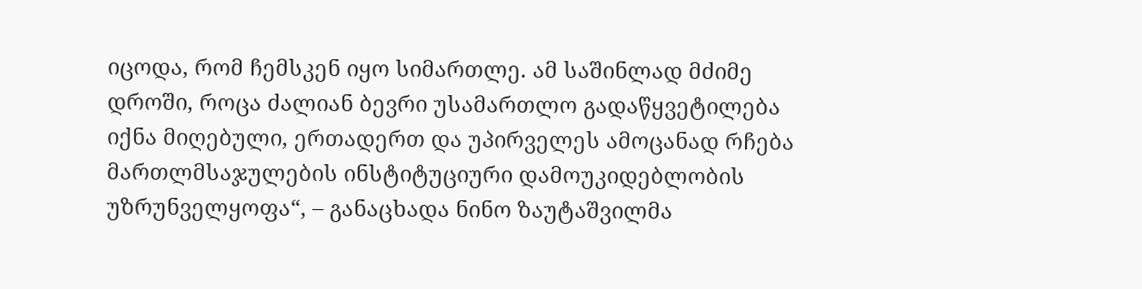იცოდა, რომ ჩემსკენ იყო სიმართლე. ამ საშინლად მძიმე დროში, როცა ძალიან ბევრი უსამართლო გადაწყვეტილება იქნა მიღებული, ერთადერთ და უპირველეს ამოცანად რჩება მართლმსაჯულების ინსტიტუციური დამოუკიდებლობის უზრუნველყოფა“, – განაცხადა ნინო ზაუტაშვილმა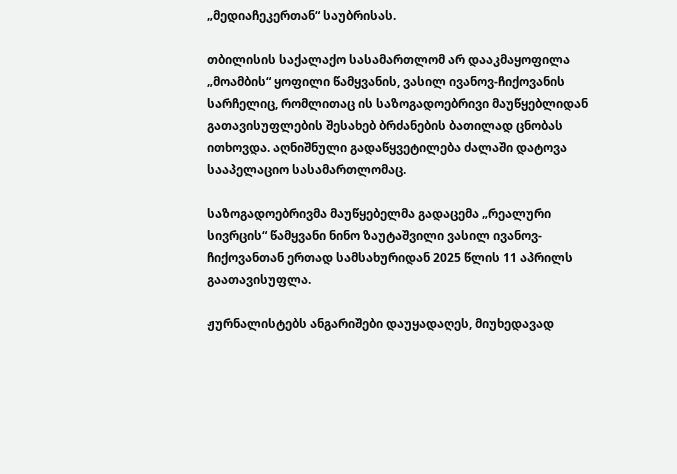„მედიაჩეკერთან“ საუბრისას.

თბილისის საქალაქო სასამართლომ არ დააკმაყოფილა „მოამბის“ ყოფილი წამყვანის, ვასილ ივანოვ-ჩიქოვანის სარჩელიც, რომლითაც ის საზოგადოებრივი მაუწყებლიდან გათავისუფლების შესახებ ბრძანების ბათილად ცნობას ითხოვდა. აღნიშნული გადაწყვეტილება ძალაში დატოვა სააპელაციო სასამართლომაც.

საზოგადოებრივმა მაუწყებელმა გადაცემა „რეალური სივრცის“ წამყვანი ნინო ზაუტაშვილი ვასილ ივანოვ-ჩიქოვანთან ერთად სამსახურიდან 2025 წლის 11 აპრილს გაათავისუფლა.

ჟურნალისტებს ანგარიშები დაუყადაღეს, მიუხედავად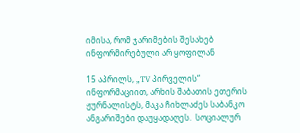იმისა, რომ ჯარიმების შესახებ ინფორმირებული არ ყოფილან

15 აპრილს, „TV პირველის“ ინფორმაციით, არხის შაბათის ეთერის ჟურნალისტს, მაკა ჩიხლაძეს საბანკო ანგარიშები დაუყადაღეს.  სოციალურ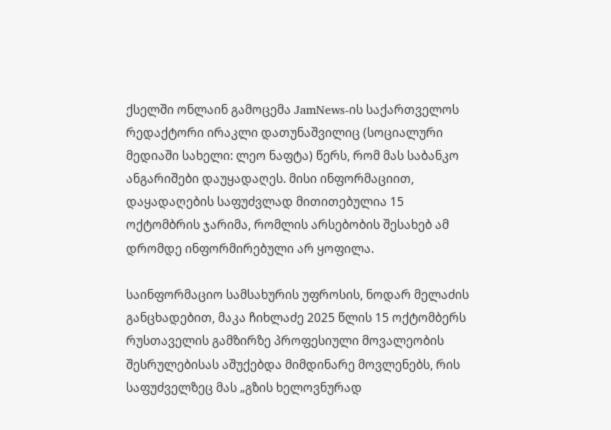ქსელში ონლაინ გამოცემა JamNews-ის საქართველოს რედაქტორი ირაკლი დათუნაშვილიც (სოციალური მედიაში სახელი: ლეო ნაფტა) წერს, რომ მას საბანკო ანგარიშები დაუყადაღეს. მისი ინფორმაციით, დაყადაღების საფუძვლად მითითებულია 15 ოქტომბრის ჯარიმა, რომლის არსებობის შესახებ ამ დრომდე ინფორმირებული არ ყოფილა.

საინფორმაციო სამსახურის უფროსის, ნოდარ მელაძის განცხადებით, მაკა ჩიხლაძე 2025 წლის 15 ოქტომბერს რუსთაველის გამზირზე პროფესიული მოვალეობის შესრულებისას აშუქებდა მიმდინარე მოვლენებს, რის საფუძველზეც მას „გზის ხელოვნურად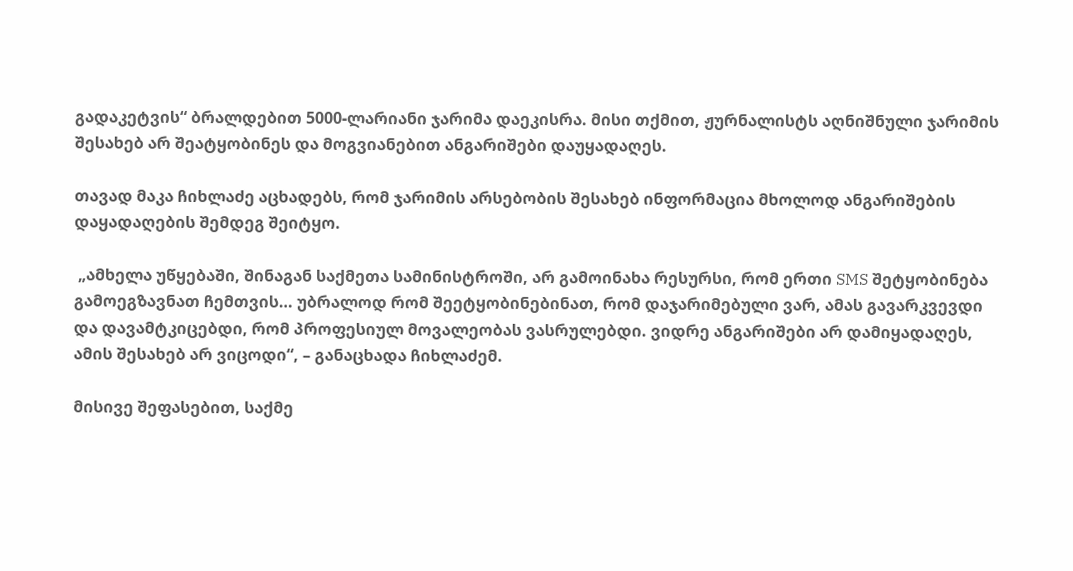გადაკეტვის“ ბრალდებით 5000-ლარიანი ჯარიმა დაეკისრა. მისი თქმით, ჟურნალისტს აღნიშნული ჯარიმის შესახებ არ შეატყობინეს და მოგვიანებით ანგარიშები დაუყადაღეს.

თავად მაკა ჩიხლაძე აცხადებს, რომ ჯარიმის არსებობის შესახებ ინფორმაცია მხოლოდ ანგარიშების დაყადაღების შემდეგ შეიტყო.

 „ამხელა უწყებაში, შინაგან საქმეთა სამინისტროში, არ გამოინახა რესურსი, რომ ერთი SMS შეტყობინება გამოეგზავნათ ჩემთვის… უბრალოდ რომ შეეტყობინებინათ, რომ დაჯარიმებული ვარ, ამას გავარკვევდი და დავამტკიცებდი, რომ პროფესიულ მოვალეობას ვასრულებდი. ვიდრე ანგარიშები არ დამიყადაღეს, ამის შესახებ არ ვიცოდი“, – განაცხადა ჩიხლაძემ.

მისივე შეფასებით, საქმე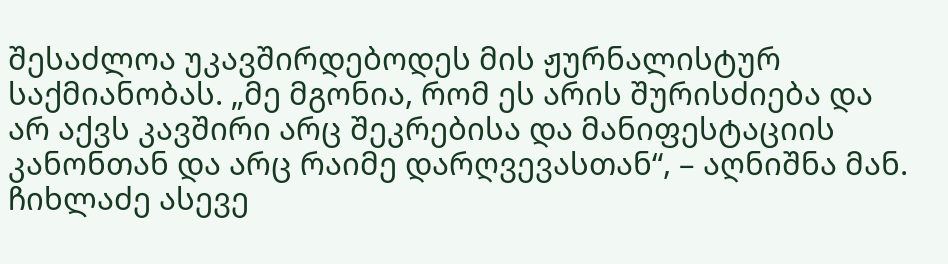შესაძლოა უკავშირდებოდეს მის ჟურნალისტურ საქმიანობას. „მე მგონია, რომ ეს არის შურისძიება და არ აქვს კავშირი არც შეკრებისა და მანიფესტაციის კანონთან და არც რაიმე დარღვევასთან“, – აღნიშნა მან. ჩიხლაძე ასევე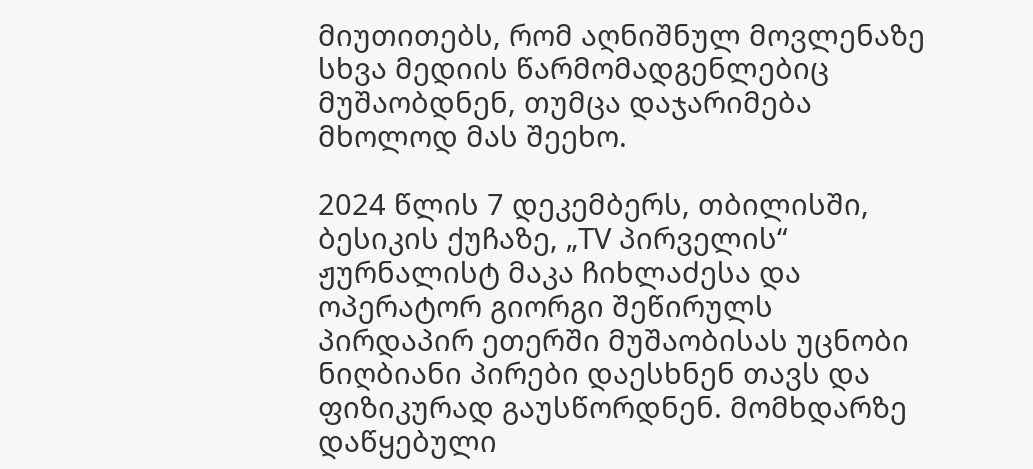მიუთითებს, რომ აღნიშნულ მოვლენაზე სხვა მედიის წარმომადგენლებიც მუშაობდნენ, თუმცა დაჯარიმება მხოლოდ მას შეეხო.

2024 წლის 7 დეკემბერს, თბილისში, ბესიკის ქუჩაზე, „TV პირველის“ ჟურნალისტ მაკა ჩიხლაძესა და ოპერატორ გიორგი შეწირულს პირდაპირ ეთერში მუშაობისას უცნობი ნიღბიანი პირები დაესხნენ თავს და ფიზიკურად გაუსწორდნენ. მომხდარზე დაწყებული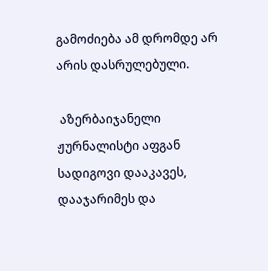გამოძიება ამ დრომდე არ არის დასრულებული.

 აზერბაიჯანელი ჟურნალისტი აფგან სადიგოვი დააკავეს, დააჯარიმეს და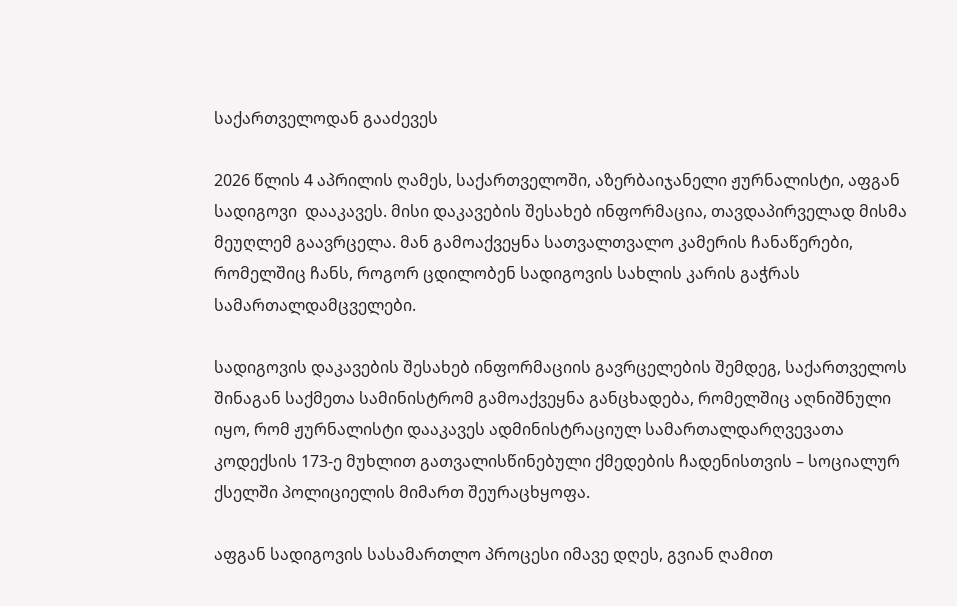საქართველოდან გააძევეს

2026 წლის 4 აპრილის ღამეს, საქართველოში, აზერბაიჯანელი ჟურნალისტი, აფგან სადიგოვი  დააკავეს. მისი დაკავების შესახებ ინფორმაცია, თავდაპირველად მისმა მეუღლემ გაავრცელა. მან გამოაქვეყნა სათვალთვალო კამერის ჩანაწერები, რომელშიც ჩანს, როგორ ცდილობენ სადიგოვის სახლის კარის გაჭრას სამართალდამცველები.

სადიგოვის დაკავების შესახებ ინფორმაციის გავრცელების შემდეგ, საქართველოს შინაგან საქმეთა სამინისტრომ გამოაქვეყნა განცხადება, რომელშიც აღნიშნული იყო, რომ ჟურნალისტი დააკავეს ადმინისტრაციულ სამართალდარღვევათა კოდექსის 173-ე მუხლით გათვალისწინებული ქმედების ჩადენისთვის – სოციალურ ქსელში პოლიციელის მიმართ შეურაცხყოფა.

აფგან სადიგოვის სასამართლო პროცესი იმავე დღეს, გვიან ღამით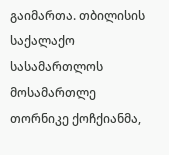გაიმართა. თბილისის საქალაქო სასამართლოს მოსამართლე თორნიკე ქოჩქიანმა,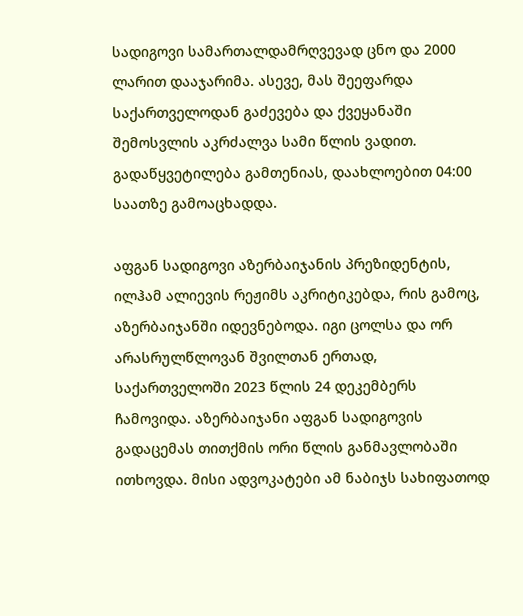სადიგოვი სამართალდამრღვევად ცნო და 2000 ლარით დააჯარიმა. ასევე, მას შეეფარდა საქართველოდან გაძევება და ქვეყანაში შემოსვლის აკრძალვა სამი წლის ვადით. გადაწყვეტილება გამთენიას, დაახლოებით 04:00 საათზე გამოაცხადდა.

აფგან სადიგოვი აზერბაიჯანის პრეზიდენტის, ილჰამ ალიევის რეჟიმს აკრიტიკებდა, რის გამოც, აზერბაიჯანში იდევნებოდა. იგი ცოლსა და ორ არასრულწლოვან შვილთან ერთად, საქართველოში 2023 წლის 24 დეკემბერს ჩამოვიდა. აზერბაიჯანი აფგან სადიგოვის გადაცემას თითქმის ორი წლის განმავლობაში ითხოვდა. მისი ადვოკატები ამ ნაბიჯს სახიფათოდ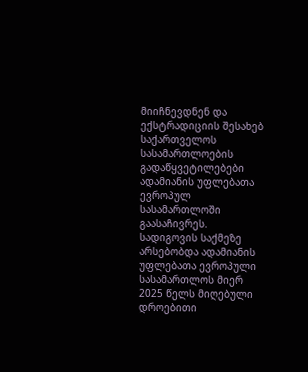მიიჩნევდნენ და ექსტრადიციის შესახებ საქართველოს სასამართლოების გადაწყვეტილებები ადამიანის უფლებათა ევროპულ სასამართლოში გაასაჩივრეს. სადიგოვის საქმეზე არსებობდა ადამიანის უფლებათა ევროპული სასამართლოს მიერ 2025 წელს მიღებული დროებითი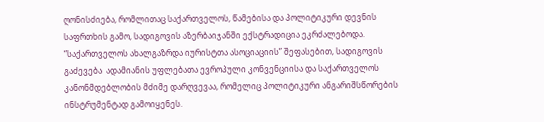ღონისძიება, რომლითაც საქართველოს, წამებისა და პოლიტიკური დევნის საფრთხის გამო, სადიგოვის აზერბაიჯანში ექსტრადიცია ეკრძალებოდა. “საქართველოს ახალგაზრდა იურისტთა ასოციაციის” შეფასებით, სადიგოვის გაძევება  ადამიანის უფლებათა ევროპული კონვენციისა და საქართველოს კანონმდებლობის მძიმე დარღვევაა, რომელიც პოლიტიკური ანგარიშსწორების ინსტრუმენტად გამოიყენეს.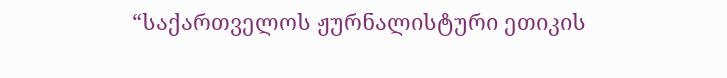“საქართველოს ჟურნალისტური ეთიკის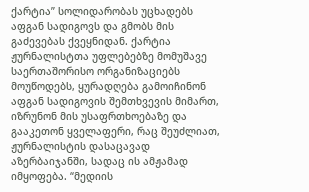ქარტია” სოლიდარობას უცხადებს აფგან სადიგოვს და გმობს მის გაძევებას ქვეყნიდან. ქარტია ჟურნალისტთა უფლებებზე მომუშავე საერთაშორისო ორგანიზაციებს მოუწოდებს, ყურადღება გამოიჩინონ აფგან სადიგოვის შემთხვევის მიმართ, იზრუნონ მის უსაფრთხოებაზე და გააკეთონ ყველაფერი, რაც შეუძლიათ, ჟურნალისტის დასაცავად აზერბაიჯანში, სადაც ის ამჟამად იმყოფება. “მედიის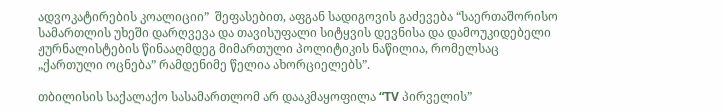ადვოკატირების კოალიციი”  შეფასებით, აფგან სადიგოვის გაძევება “საერთაშორისო სამართლის უხეში დარღვევა და თავისუფალი სიტყვის დევნისა და დამოუკიდებელი ჟურნალისტების წინააღმდეგ მიმართული პოლიტიკის ნაწილია, რომელსაც „ქართული ოცნება” რამდენიმე წელია ახორციელებს”.

თბილისის საქალაქო სასამართლომ არ დააკმაყოფილა “TV პირველის”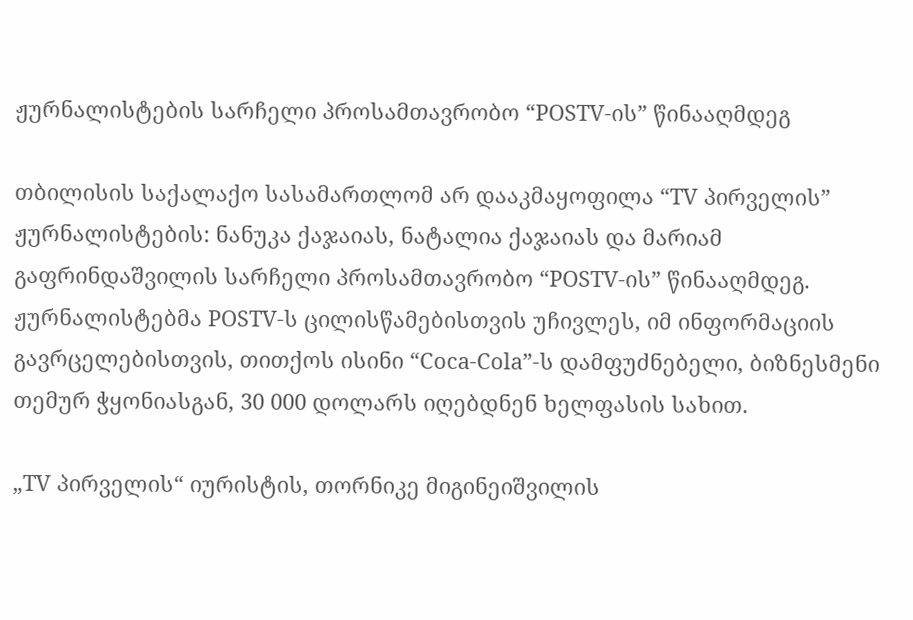ჟურნალისტების სარჩელი პროსამთავრობო “POSTV-ის” წინააღმდეგ

თბილისის საქალაქო სასამართლომ არ დააკმაყოფილა “TV პირველის” ჟურნალისტების: ნანუკა ქაჯაიას, ნატალია ქაჯაიას და მარიამ გაფრინდაშვილის სარჩელი პროსამთავრობო “POSTV-ის” წინააღმდეგ. ჟურნალისტებმა POSTV-ს ცილისწამებისთვის უჩივლეს, იმ ინფორმაციის გავრცელებისთვის, თითქოს ისინი “Coca-Cola”-ს დამფუძნებელი, ბიზნესმენი თემურ ჭყონიასგან, 30 000 დოლარს იღებდნენ ხელფასის სახით.

„TV პირველის“ იურისტის, თორნიკე მიგინეიშვილის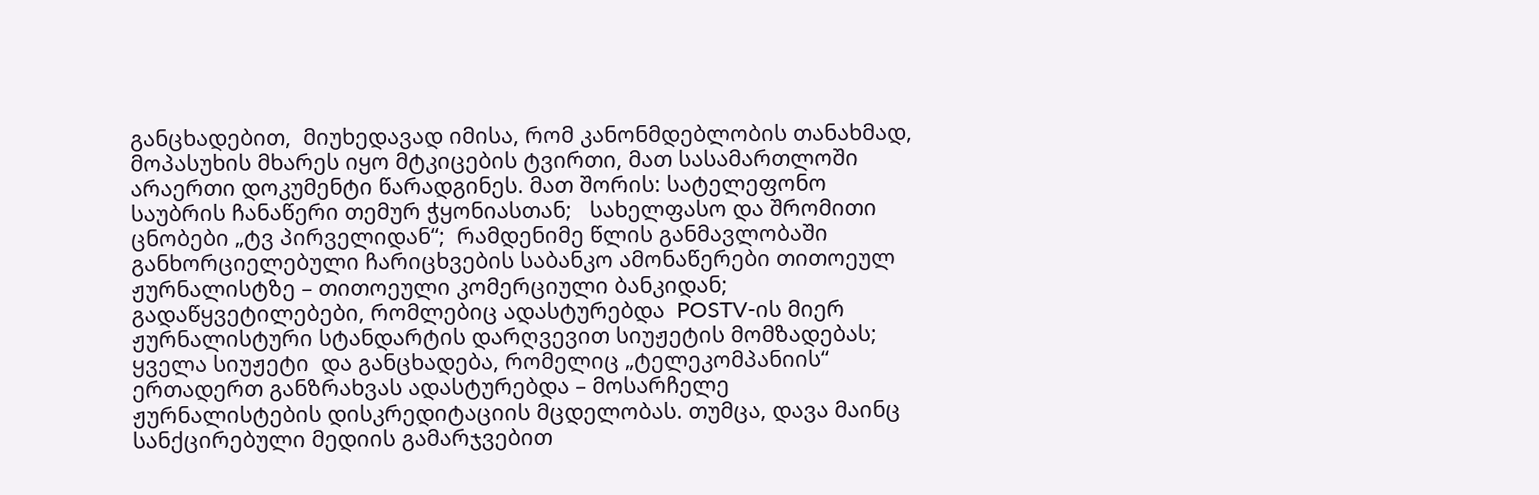განცხადებით,  მიუხედავად იმისა, რომ კანონმდებლობის თანახმად, მოპასუხის მხარეს იყო მტკიცების ტვირთი, მათ სასამართლოში არაერთი დოკუმენტი წარადგინეს. მათ შორის: სატელეფონო საუბრის ჩანაწერი თემურ ჭყონიასთან;   სახელფასო და შრომითი ცნობები „ტვ პირველიდან“;  რამდენიმე წლის განმავლობაში განხორციელებული ჩარიცხვების საბანკო ამონაწერები თითოეულ ჟურნალისტზე – თითოეული კომერციული ბანკიდან;  გადაწყვეტილებები, რომლებიც ადასტურებდა  POSTV-ის მიერ ჟურნალისტური სტანდარტის დარღვევით სიუჟეტის მომზადებას;  ყველა სიუჟეტი  და განცხადება, რომელიც „ტელეკომპანიის“ ერთადერთ განზრახვას ადასტურებდა – მოსარჩელე ჟურნალისტების დისკრედიტაციის მცდელობას. თუმცა, დავა მაინც სანქცირებული მედიის გამარჯვებით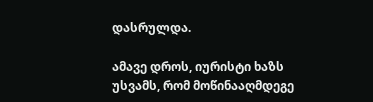დასრულდა.

ამავე დროს, იურისტი ხაზს უსვამს, რომ მოწინააღმდეგე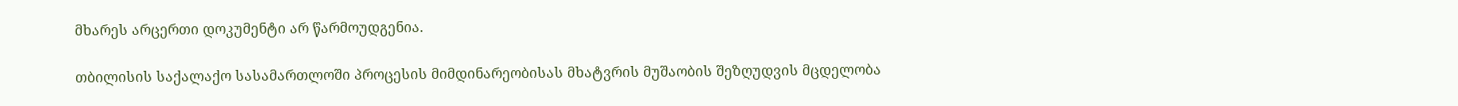მხარეს არცერთი დოკუმენტი არ წარმოუდგენია.

თბილისის საქალაქო სასამართლოში პროცესის მიმდინარეობისას მხატვრის მუშაობის შეზღუდვის მცდელობა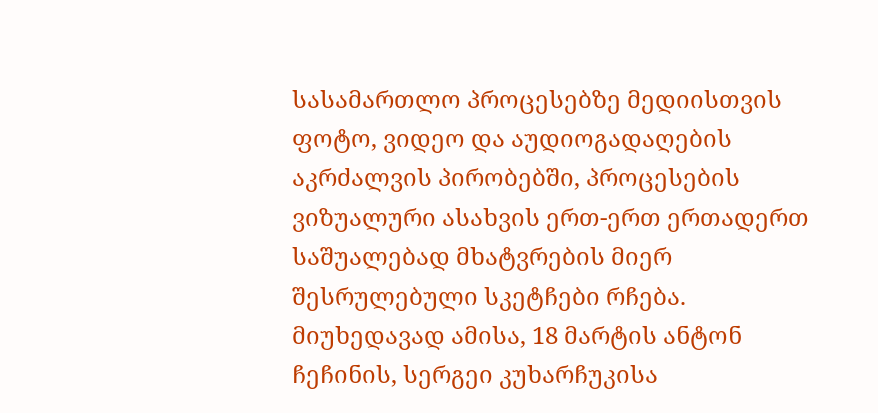სასამართლო პროცესებზე მედიისთვის ფოტო, ვიდეო და აუდიოგადაღების აკრძალვის პირობებში, პროცესების ვიზუალური ასახვის ერთ-ერთ ერთადერთ საშუალებად მხატვრების მიერ შესრულებული სკეტჩები რჩება. მიუხედავად ამისა, 18 მარტის ანტონ ჩეჩინის, სერგეი კუხარჩუკისა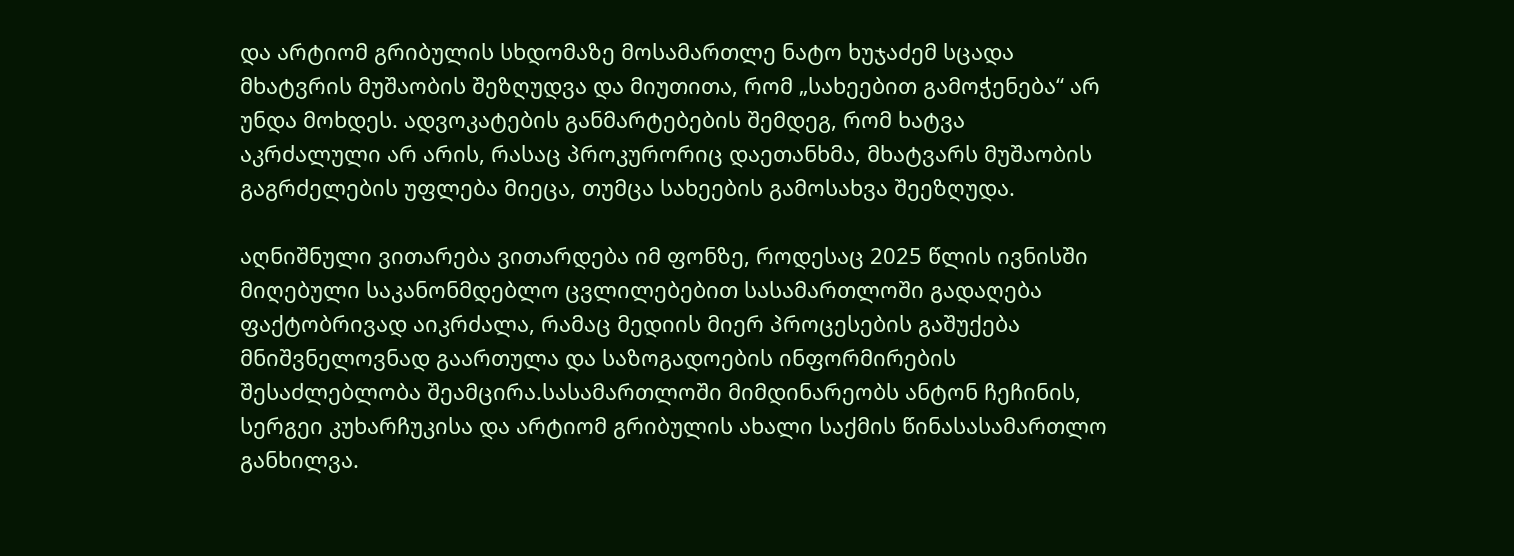და არტიომ გრიბულის სხდომაზე მოსამართლე ნატო ხუჯაძემ სცადა მხატვრის მუშაობის შეზღუდვა და მიუთითა, რომ „სახეებით გამოჭენება“ არ უნდა მოხდეს. ადვოკატების განმარტებების შემდეგ, რომ ხატვა აკრძალული არ არის, რასაც პროკურორიც დაეთანხმა, მხატვარს მუშაობის გაგრძელების უფლება მიეცა, თუმცა სახეების გამოსახვა შეეზღუდა.

აღნიშნული ვითარება ვითარდება იმ ფონზე, როდესაც 2025 წლის ივნისში მიღებული საკანონმდებლო ცვლილებებით სასამართლოში გადაღება ფაქტობრივად აიკრძალა, რამაც მედიის მიერ პროცესების გაშუქება მნიშვნელოვნად გაართულა და საზოგადოების ინფორმირების შესაძლებლობა შეამცირა.სასამართლოში მიმდინარეობს ანტონ ჩეჩინის, სერგეი კუხარჩუკისა და არტიომ გრიბულის ახალი საქმის წინასასამართლო განხილვა.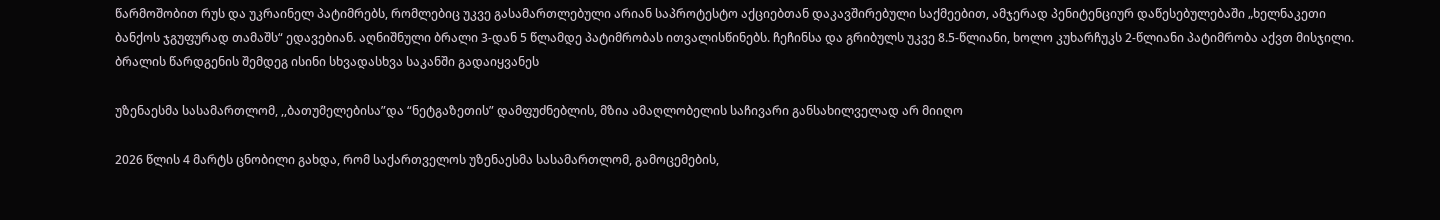წარმოშობით რუს და უკრაინელ პატიმრებს, რომლებიც უკვე გასამართლებული არიან საპროტესტო აქციებთან დაკავშირებული საქმეებით, ამჯერად პენიტენციურ დაწესებულებაში „ხელნაკეთი ბანქოს ჯგუფურად თამაშს“ ედავებიან. აღნიშნული ბრალი 3-დან 5 წლამდე პატიმრობას ითვალისწინებს. ჩეჩინსა და გრიბულს უკვე 8.5-წლიანი, ხოლო კუხარჩუკს 2-წლიანი პატიმრობა აქვთ მისჯილი. ბრალის წარდგენის შემდეგ ისინი სხვადასხვა საკანში გადაიყვანეს

უზენაესმა სასამართლომ, ,,ბათუმელებისა”და “ნეტგაზეთის” დამფუძნებლის, მზია ამაღლობელის საჩივარი განსახილველად არ მიიღო

2026 წლის 4 მარტს ცნობილი გახდა, რომ საქართველოს უზენაესმა სასამართლომ, გამოცემების,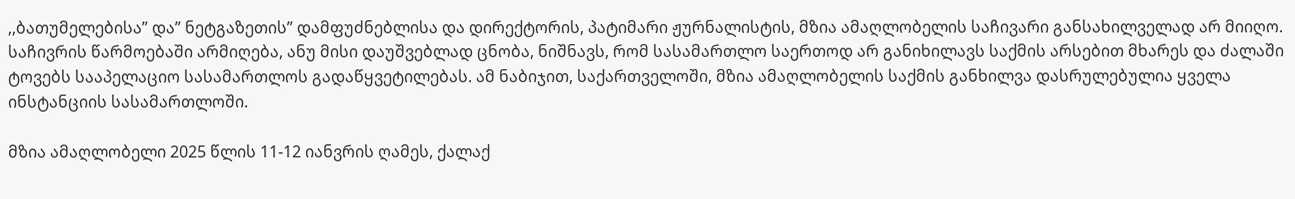,,ბათუმელებისა” და” ნეტგაზეთის” დამფუძნებლისა და დირექტორის, პატიმარი ჟურნალისტის, მზია ამაღლობელის საჩივარი განსახილველად არ მიიღო. საჩივრის წარმოებაში არმიღება, ანუ მისი დაუშვებლად ცნობა, ნიშნავს, რომ სასამართლო საერთოდ არ განიხილავს საქმის არსებით მხარეს და ძალაში ტოვებს სააპელაციო სასამართლოს გადაწყვეტილებას. ამ ნაბიჯით, საქართველოში, მზია ამაღლობელის საქმის განხილვა დასრულებულია ყველა ინსტანციის სასამართლოში.

მზია ამაღლობელი 2025 წლის 11-12 იანვრის ღამეს, ქალაქ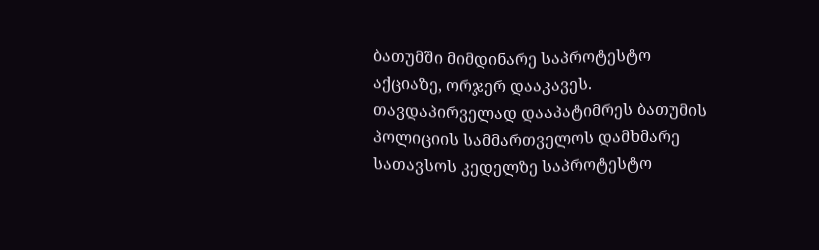ბათუმში მიმდინარე საპროტესტო აქციაზე, ორჯერ დააკავეს. თავდაპირველად დააპატიმრეს ბათუმის პოლიციის სამმართველოს დამხმარე სათავსოს კედელზე საპროტესტო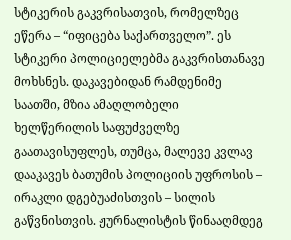სტიკერის გაკვრისათვის, რომელზეც ეწერა – “იფიცება საქართველო”. ეს სტიკერი პოლიციელებმა გაკვრისთანავე მოხსნეს. დაკავებიდან რამდენიმე საათში, მზია ამაღლობელი ხელწერილის საფუძველზე გაათავისუფლეს, თუმცა, მალევე კვლავ დააკავეს ბათუმის პოლიციის უფროსის – ირაკლი დგებუაძისთვის – სილის გაწვნისთვის. ჟურნალისტის წინააღმდეგ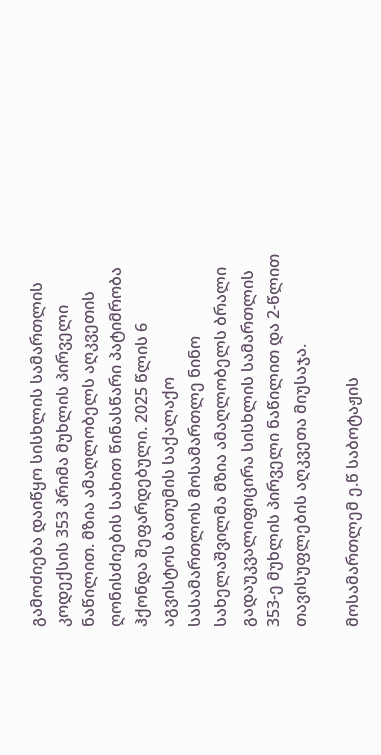გამოძიება დაიწყო სისხლის სამართლის კოდექსის 353 პრიმა მუხლის პირველი ნაწილით. მზია ამაღლობელს აღკვეთის ღონისძიების სახით წინასწარი პატიმრობა ჰქონდა შეფარდებული. 2025 წლის 6 აგვისტოს ბათუმის საქალაქო სასამართლოს მოსამართლე ნინო სახელაშვილმა მზია ამაღლობელს ბრალი გადაუკვალიფიცირა სისხლის სამართლის 353-ე მუხლის პირველი ნაწილით და 2-წლით თავისუფლების აღკვეთა მიუსაჯა.

მოსამართლემ ე.წ საბოტაჟის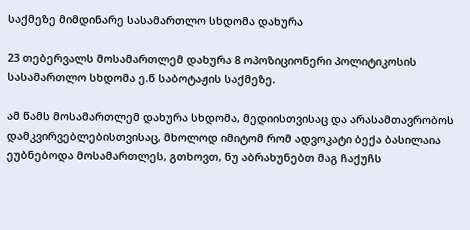საქმეზე მიმდინარე სასამართლო სხდომა დახურა

23 თებერვალს მოსამართლემ დახურა 8 ოპოზიციონერი პოლიტიკოსის სასამართლო სხდომა ე.წ საბოტაჟის საქმეზე.

ამ წამს მოსამართლემ დახურა სხდომა, მედიისთვისაც და არასამთავრობოს დამკვირვებლებისთვისაც, მხოლოდ იმიტომ რომ ადვოკატი ბექა ბასილაია ეუბნებოდა მოსამართლეს, გთხოვთ, ნუ აბრახუნებთ მაგ ჩაქუჩს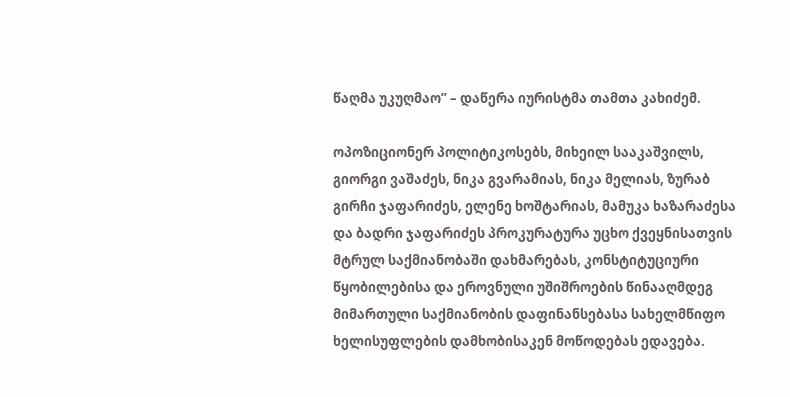წაღმა უკუღმაო” – დაწერა იურისტმა თამთა კახიძემ.

ოპოზიციონერ პოლიტიკოსებს, მიხეილ სააკაშვილს, გიორგი ვაშაძეს, ნიკა გვარამიას, ნიკა მელიას, ზურაბ გირჩი ჯაფარიძეს, ელენე ხოშტარიას, მამუკა ხაზარაძესა და ბადრი ჯაფარიძეს პროკურატურა უცხო ქვეყნისათვის მტრულ საქმიანობაში დახმარებას, კონსტიტუციური წყობილებისა და ეროვნული უშიშროების წინააღმდეგ მიმართული საქმიანობის დაფინანსებასა სახელმწიფო ხელისუფლების დამხობისაკენ მოწოდებას ედავება.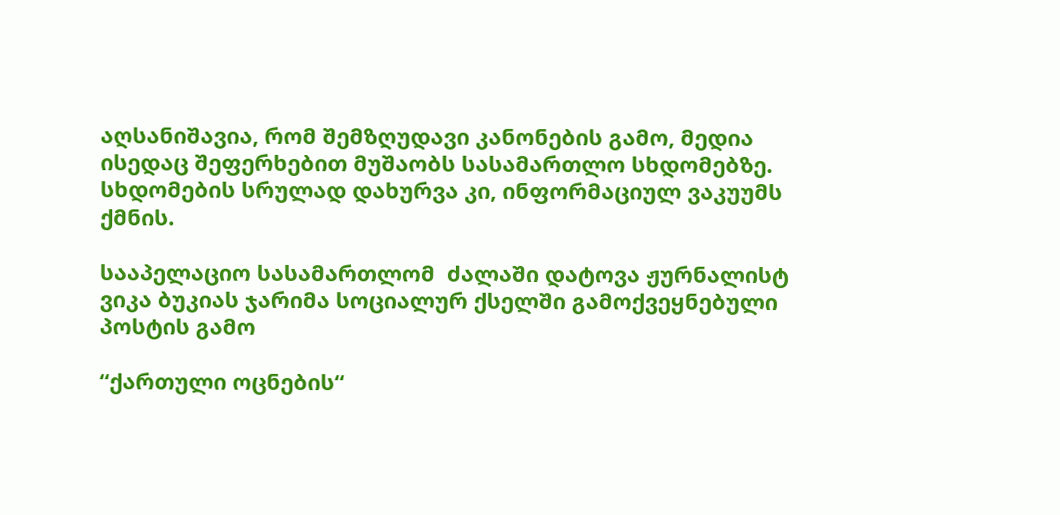აღსანიშავია, რომ შემზღუდავი კანონების გამო, მედია ისედაც შეფერხებით მუშაობს სასამართლო სხდომებზე. სხდომების სრულად დახურვა კი, ინფორმაციულ ვაკუუმს ქმნის.

სააპელაციო სასამართლომ  ძალაში დატოვა ჟურნალისტ ვიკა ბუკიას ჯარიმა სოციალურ ქსელში გამოქვეყნებული პოსტის გამო

“ქართული ოცნების“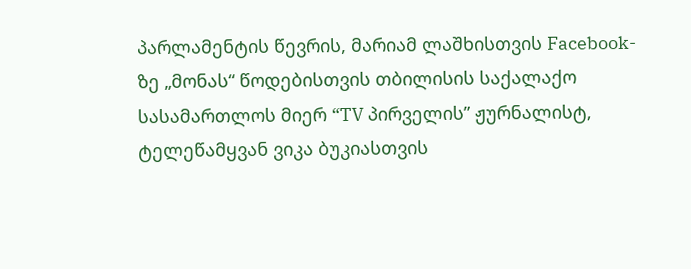პარლამენტის წევრის, მარიამ ლაშხისთვის Facebook-ზე „მონას“ წოდებისთვის თბილისის საქალაქო სასამართლოს მიერ “TV პირველის” ჟურნალისტ, ტელეწამყვან ვიკა ბუკიასთვის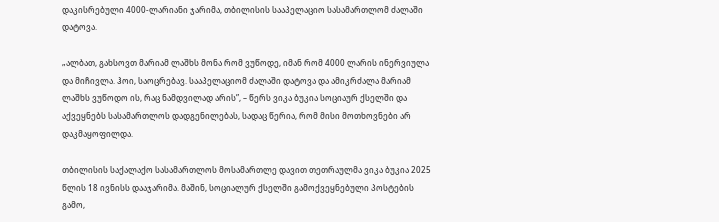დაკისრებული 4000-ლარიანი ჯარიმა, თბილისის სააპელაციო სასამართლომ ძალაში დატოვა.

„ალბათ, გახსოვთ მარიამ ლაშხს მონა რომ ვუწოდე, იმან რომ 4000 ლარის ინერვიულა და მიჩივლა. ჰოი, საოცრებავ. სააპელაციომ ძალაში დატოვა და ამიკრძალა მარიამ ლაშხს ვუწოდო ის, რაც ნამდვილად არის”, – წერს ვიკა ბუკია სოციაურ ქსელში და აქვეყნებს სასამართლოს დადგენილებას, სადაც წერია, რომ მისი მოთხოვნები არ დაკმაყოფილდა.

თბილისის საქალაქო სასამართლოს მოსამართლე დავით თეთრაულმა ვიკა ბუკია 2025 წლის 18 ივნისს დააჯარიმა. მაშინ, სოციალურ ქსელში გამოქვეყნებული პოსტების გამო,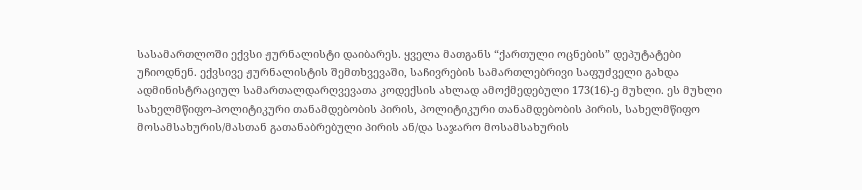სასამართლოში ექვსი ჟურნალისტი დაიბარეს. ყველა მათგანს “ქართული ოცნების” დეპუტატები უჩიოდნენ. ექვსივე ჟურნალისტის შემთხვევაში, საჩივრების სამართლებრივი საფუძველი გახდა ადმინისტრაციულ სამართალდარღვევათა კოდექსის ახლად ამოქმედებული 173(16)-ე მუხლი. ეს მუხლი სახელმწიფო-პოლიტიკური თანამდებობის პირის, პოლიტიკური თანამდებობის პირის, სახელმწიფო მოსამსახურის/მასთან გათანაბრებული პირის ან/და საჯარო მოსამსახურის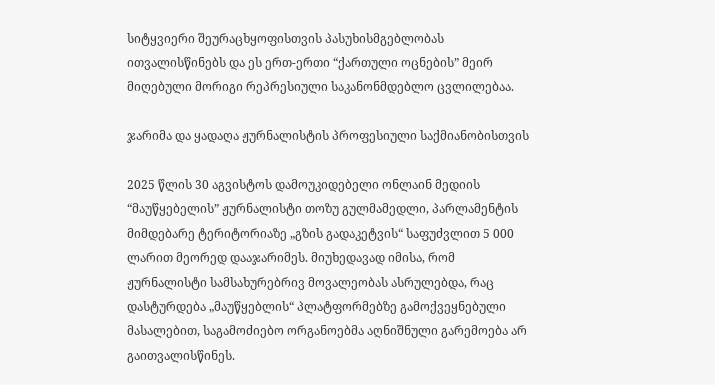სიტყვიერი შეურაცხყოფისთვის პასუხისმგებლობას ითვალისწინებს და ეს ერთ-ერთი “ქართული ოცნების” მეირ მიღებული მორიგი რეპრესიული საკანონმდებლო ცვლილებაა.

ჯარიმა და ყადაღა ჟურნალისტის პროფესიული საქმიანობისთვის

2025 წლის 30 აგვისტოს დამოუკიდებელი ონლაინ მედიის “მაუწყებელის” ჟურნალისტი თოზუ გულმამედლი, პარლამენტის მიმდებარე ტერიტორიაზე „გზის გადაკეტვის“ საფუძვლით 5 000 ლარით მეორედ დააჯარიმეს. მიუხედავად იმისა, რომ ჟურნალისტი სამსახურებრივ მოვალეობას ასრულებდა, რაც დასტურდება „მაუწყებლის“ პლატფორმებზე გამოქვეყნებული მასალებით, საგამოძიებო ორგანოებმა აღნიშნული გარემოება არ გაითვალისწინეს.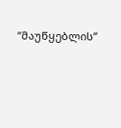“მაუწყებლის”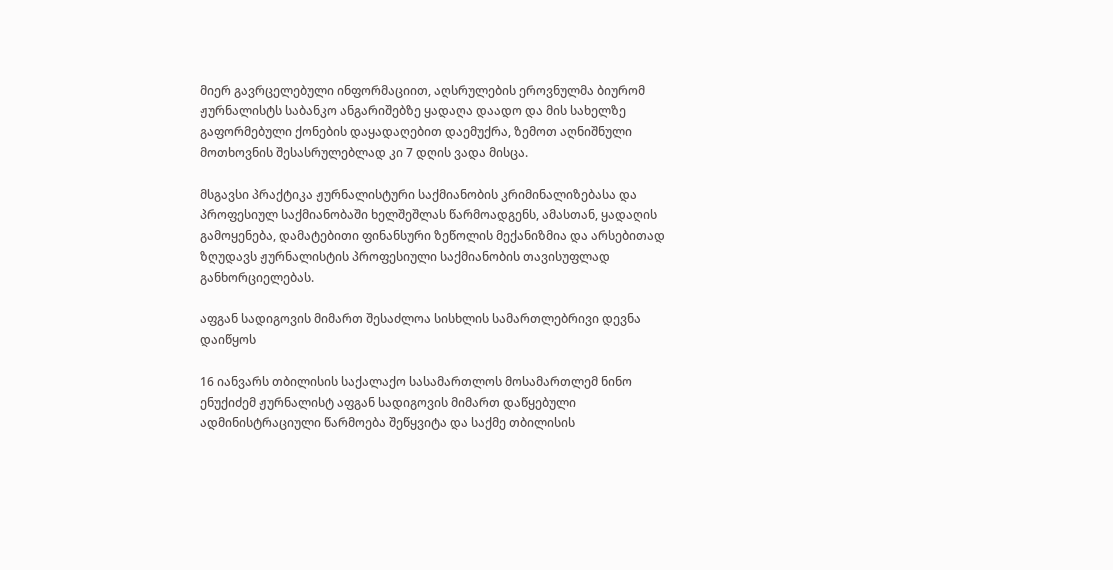მიერ გავრცელებული ინფორმაციით, აღსრულების ეროვნულმა ბიურომ ჟურნალისტს საბანკო ანგარიშებზე ყადაღა დაადო და მის სახელზე გაფორმებული ქონების დაყადაღებით დაემუქრა, ზემოთ აღნიშნული მოთხოვნის შესასრულებლად კი 7 დღის ვადა მისცა.

მსგავსი პრაქტიკა ჟურნალისტური საქმიანობის კრიმინალიზებასა და პროფესიულ საქმიანობაში ხელშეშლას წარმოადგენს, ამასთან, ყადაღის გამოყენება, დამატებითი ფინანსური ზეწოლის მექანიზმია და არსებითად ზღუდავს ჟურნალისტის პროფესიული საქმიანობის თავისუფლად განხორციელებას.

აფგან სადიგოვის მიმართ შესაძლოა სისხლის სამართლებრივი დევნა დაიწყოს

16 იანვარს თბილისის საქალაქო სასამართლოს მოსამართლემ ნინო ენუქიძემ ჟურნალისტ აფგან სადიგოვის მიმართ დაწყებული ადმინისტრაციული წარმოება შეწყვიტა და საქმე თბილისის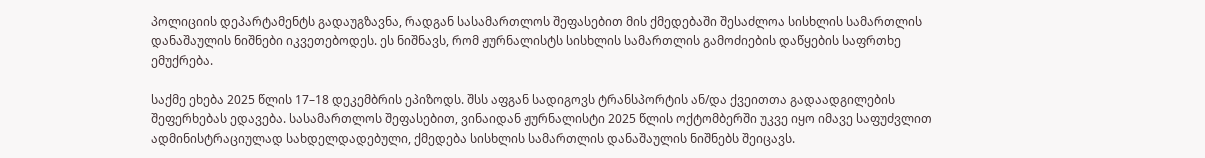პოლიციის დეპარტამენტს გადაუგზავნა, რადგან სასამართლოს შეფასებით მის ქმედებაში შესაძლოა სისხლის სამართლის დანაშაულის ნიშნები იკვეთებოდეს. ეს ნიშნავს, რომ ჟურნალისტს სისხლის სამართლის გამოძიების დაწყების საფრთხე ემუქრება.

საქმე ეხება 2025 წლის 17–18 დეკემბრის ეპიზოდს. შსს აფგან სადიგოვს ტრანსპორტის ან/და ქვეითთა გადაადგილების შეფერხებას ედავება. სასამართლოს შეფასებით, ვინაიდან ჟურნალისტი 2025 წლის ოქტომბერში უკვე იყო იმავე საფუძვლით ადმინისტრაციულად სახდელდადებული, ქმედება სისხლის სამართლის დანაშაულის ნიშნებს შეიცავს.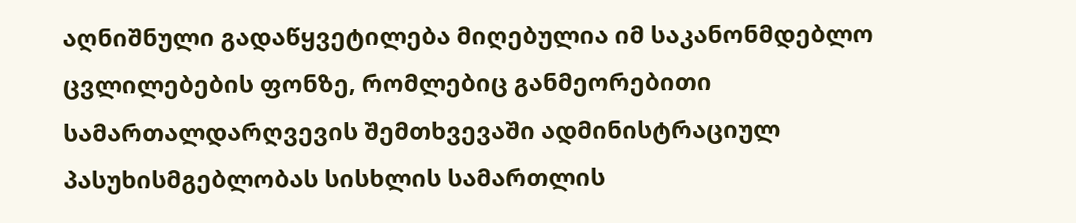აღნიშნული გადაწყვეტილება მიღებულია იმ საკანონმდებლო ცვლილებების ფონზე, რომლებიც განმეორებითი სამართალდარღვევის შემთხვევაში ადმინისტრაციულ პასუხისმგებლობას სისხლის სამართლის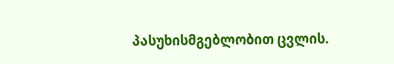პასუხისმგებლობით ცვლის.